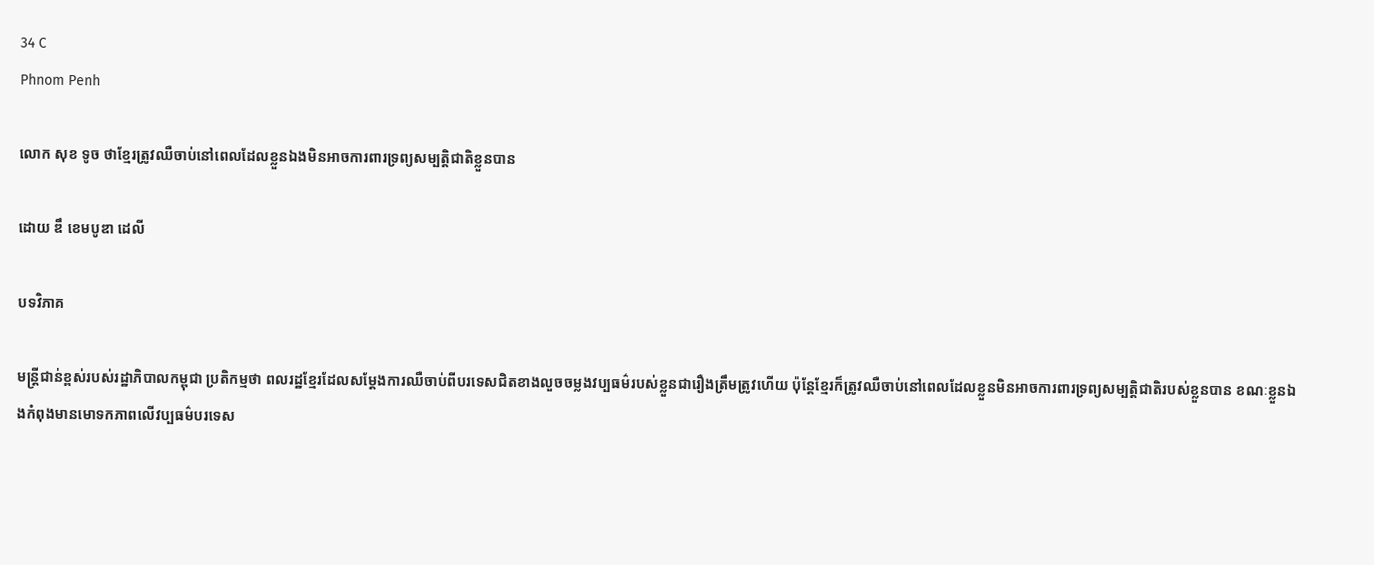34 C
Phnom Penh

លោក សុខ ទូច ថាខ្មែរត្រូវឈឺចាប់នៅពេលដែលខ្លួនឯងមិនអាចការពារទ្រព្យសម្បត្តិជាតិខ្លួនបាន

ដោយ ឌឹ ខេមបូឌា ដេលី

បទវិភាគ

មន្ត្រីជាន់ខ្ពស់របស់រដ្ឋាភិបាលកម្ពុជា ប្រតិកម្មថា ពលរដ្ឋខ្មែរដែលសម្ដែងការឈឺចាប់ពីបរទេសជិតខាងលួចចម្លងវប្បធម៌របស់ខ្លួនជារឿងត្រឹមត្រូវហើយ ប៉ុន្តែខ្មែរក៏ត្រូវឈឺចាប់នៅពេលដែលខ្លួនមិនអាចការពារទ្រព្យសម្បត្តិជាតិរបស់ខ្លួនបាន ខណៈខ្លួនឯងកំពុងមានមោទកភាពលើវប្បធម៌បរទេស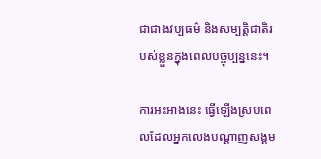ជាជាងវប្បធម៌ និងសម្បត្តិជាតិរបស់ខ្លួនក្នុងពេលបច្ចុប្បន្ននេះ។

ការអះអាងនេះ ធ្វើឡើងស្របពេលដែលអ្នកលេងបណ្ដាញសង្គម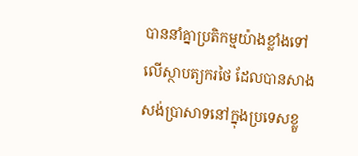បាននាំគ្នាប្រតិកម្មយ៉ាងខ្លាំងទៅលើស្ថាបត្យករថៃ ដែលបានសាងសង់ប្រាសាទនៅក្នុងប្រទេសខ្លួ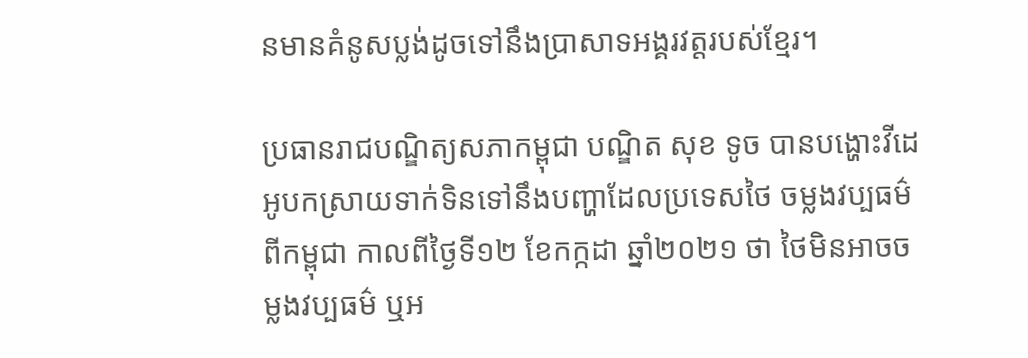នមានគំនូសប្លង់ដូចទៅនឹងប្រាសាទអង្គរវត្តរបស់ខ្មែរ។

ប្រធានរាជបណ្ឌិត្យសភាកម្ពុជា បណ្ឌិត សុខ ទូច បានបង្ហោះវីដេអូបកស្រាយទាក់ទិនទៅនឹងបញ្ហាដែលប្រទេសថៃ ចម្លងវប្បធម៌ពីកម្ពុជា កាលពីថ្ងៃទី១២ ខែកក្កដា ឆ្នាំ២០២១ ថា ថៃមិនអាចចម្លងវប្បធម៌ ឬអ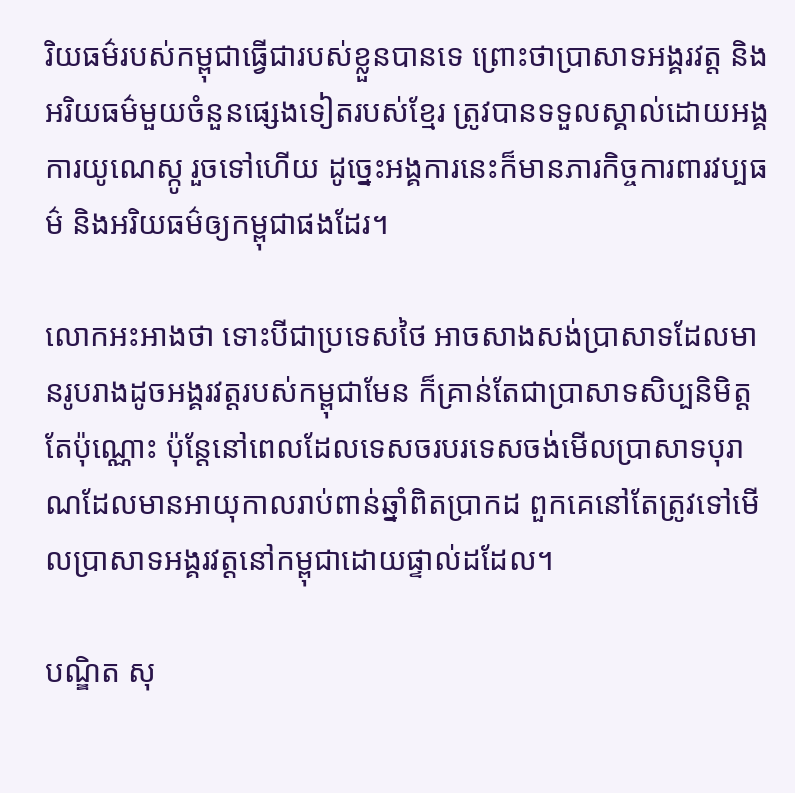រិយធម៌របស់កម្ពុជាធ្វើជារបស់ខ្លួនបានទេ ព្រោះថាប្រាសាទអង្គរវត្ត និងអរិយធម៌មួយចំនួនផ្សេងទៀតរបស់ខ្មែរ ត្រូវបានទទួលស្គាល់ដោយអង្គការយូណេស្កូ រួចទៅហើយ ដូច្នេះអង្គការនេះក៏មានភារកិច្ចការពារវប្បធម៌ និងអរិយធម៌ឲ្យកម្ពុជាផងដែរ។

លោកអះអាងថា ទោះបីជាប្រទេសថៃ អាចសាងសង់ប្រាសាទដែលមានរូបរាងដូចអង្គរវត្តរបស់កម្ពុជាមែន ក៏គ្រាន់តែជាប្រាសាទសិប្បនិមិត្តតែប៉ុណ្ណោះ ប៉ុន្តែនៅពេលដែលទេសចរបរទេសចង់មើលប្រាសាទបុរាណដែលមានអាយុកាលរាប់ពាន់ឆ្នាំពិតប្រាកដ ពួកគេនៅតែត្រូវទៅមើលប្រាសាទអង្គរវត្តនៅកម្ពុជាដោយផ្ទាល់ដដែល។

បណ្ឌិត សុ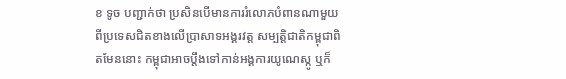ខ ទូច បញ្ជាក់ថា ប្រសិនបើមានការរំលោភបំពានណាមួយពីប្រទេសជិតខាងលើប្រាសាទអង្គរវត្ត សម្បត្តិជាតិកម្ពុជាពិតមែននោះ កម្ពុជាអាចប្តឹងទៅកាន់អង្គការយូណេស្កូ ឬក៏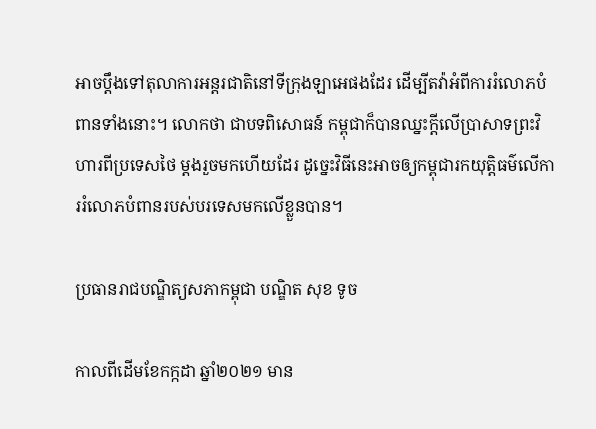អាចប្តឹងទៅតុលាការអន្តរជាតិនៅទីក្រុងឡាអេផងដែរ ដើម្បីតវ៉ាអំពីការរំលោភបំពានទាំងនោះ។ លោកថា ជាបទពិសោធន៍ កម្ពុជាក៏បានឈ្នះក្តីលើប្រាសាទព្រះវិហារពីប្រទេសថៃ ម្តងរួចមកហើយដែរ ដូច្នេះវិធីនេះអាចឲ្យកម្ពុជារកយុត្តិធម៌លើការរំលោភបំពានរបស់បរទេសមកលើខ្លួនបាន។

ប្រធានរាជបណ្ឌិត្យសភាកម្ពុជា បណ្ឌិត សុខ ទូច

កាលពីដើមខែកក្កដា ឆ្នាំ២០២១ មាន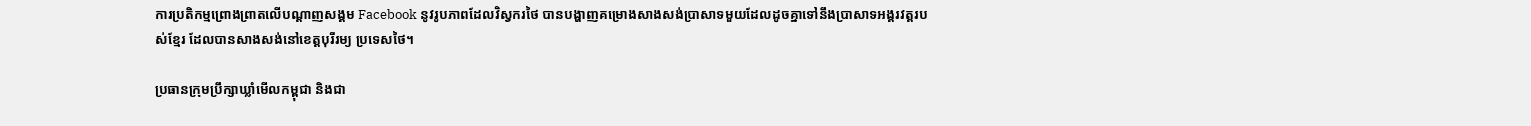ការប្រតិកម្មព្រោងព្រាតលើបណ្ដាញសង្គម Facebook នូវរូបភាពដែលវិស្វករថៃ បានបង្ហាញគម្រោងសាងសង់ប្រាសាទមួយដែលដូចគ្នាទៅនឹងប្រាសាទអង្គរវត្តរបស់ខ្មែរ ដែលបានសាងសង់នៅខេត្តបុរីរម្យ ប្រទេសថៃ។

ប្រធានក្រុមប្រឹក្សាឃ្លាំមើលកម្ពុជា និងជា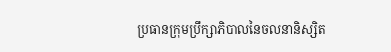ប្រធានក្រុមប្រឹក្សាភិបាលនៃចលនានិស្សិត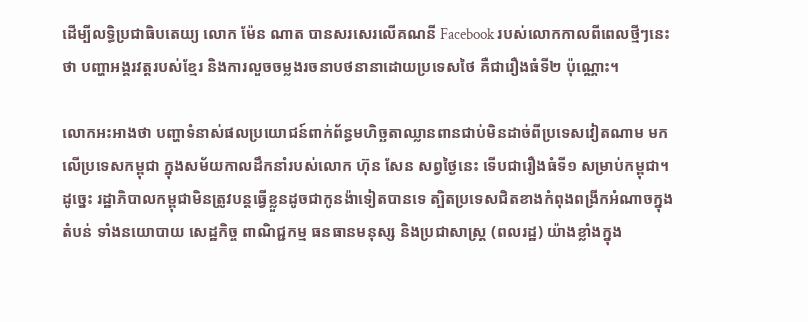ដើម្បីលទ្ធិប្រជាធិបតេយ្យ លោក ម៉ែន ណាត បានសរសេរលើគណនី Facebook របស់លោកកាលពីពេលថ្មីៗនេះថា បញ្ហាអង្គរវត្តរបស់ខ្មែរ និងការលួចចម្លងរចនាបថនានាដោយប្រទេសថៃ គឺជារឿងធំទី២ ប៉ុណ្ណោះ។

លោកអះអាងថា បញ្ហាទំនាស់ផលប្រយោជន៍ពាក់ព័ន្ធមហិច្ឆតាឈ្លានពានជាប់មិនដាច់ពីប្រទេសវៀតណាម មកលើប្រទេសកម្ពុជា ក្នុងសម័យកាលដឹកនាំរបស់លោក ហ៊ុន សែន សព្វថ្ងៃនេះ ទើបជារឿងធំទី១ សម្រាប់កម្ពុជា។ ដូច្នេះ រដ្ឋាភិបាលកម្ពុជាមិនត្រូវបន្តធ្វើខ្លួនដូចជាកូនង៉ាទៀតបានទេ ត្បិតប្រទេសជិតខាងកំពុងពង្រីកអំណាចក្នុងតំបន់ ទាំងនយោបាយ សេដ្ឋកិច្ច ពាណិជ្ជកម្ម ធនធានមនុស្ស និងប្រជាសាស្ត្រ (ពលរដ្ឋ) យ៉ាងខ្លាំងក្នុង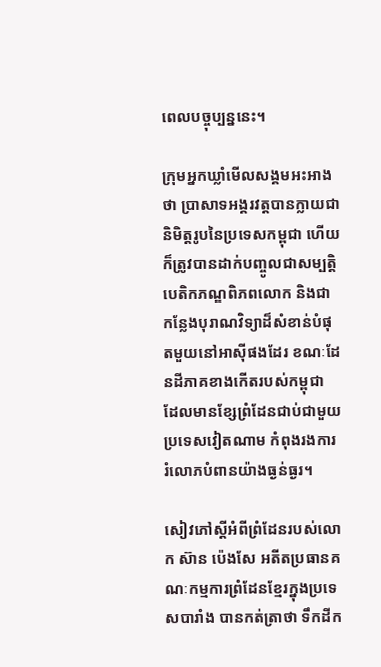ពេលបច្ចុប្បន្ននេះ។

ក្រុមអ្នកឃ្លាំមើលសង្គមអះអាងថា ប្រាសាទអង្គរវត្តបានក្លាយជានិមិត្តរូបនៃប្រទេសកម្ពុជា ហើយក៏ត្រូវបានដាក់បញ្ចូលជាសម្បត្តិបេតិកភណ្ឌពិភពលោក និងជាកន្លែងបុរាណវិទ្យាដ៏សំខាន់បំផុតមួយនៅអាស៊ីផងដែរ ខណៈដែនដីភាគខាងកើតរបស់កម្ពុជា ដែលមានខ្សែព្រំដែនជាប់ជាមួយប្រទេសវៀតណាម កំពុងរងការរំលោភបំពានយ៉ាងធ្ងន់ធ្ងរ។

សៀវភៅស្តីអំពីព្រំដែនរបស់លោក ស៊ាន ប៉េងសែ អតីតប្រធានគណៈកម្មការព្រំដែនខ្មែរក្នុងប្រទេសបារាំង បានកត់ត្រាថា ទឹកដីក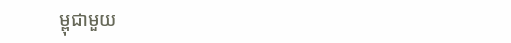ម្ពុជាមួយ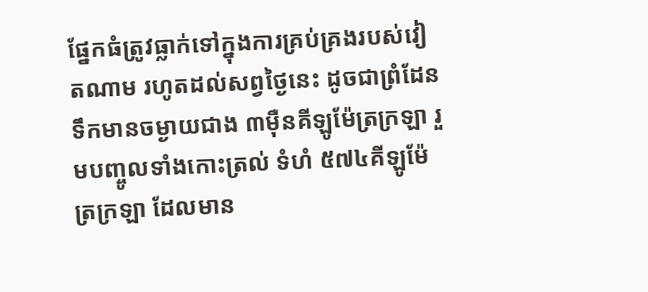ផ្នែកធំត្រូវធ្លាក់ទៅក្នុងការគ្រប់គ្រងរបស់វៀតណាម រហូតដល់សព្វថ្ងៃនេះ ដូចជាព្រំដែនទឹកមានចម្ងាយជាង ៣ម៉ឺនគីឡូម៉ែត្រក្រឡា រួមបញ្ចូលទាំងកោះត្រល់ ទំហំ ៥៧៤គីឡូម៉ែត្រក្រឡា ដែលមាន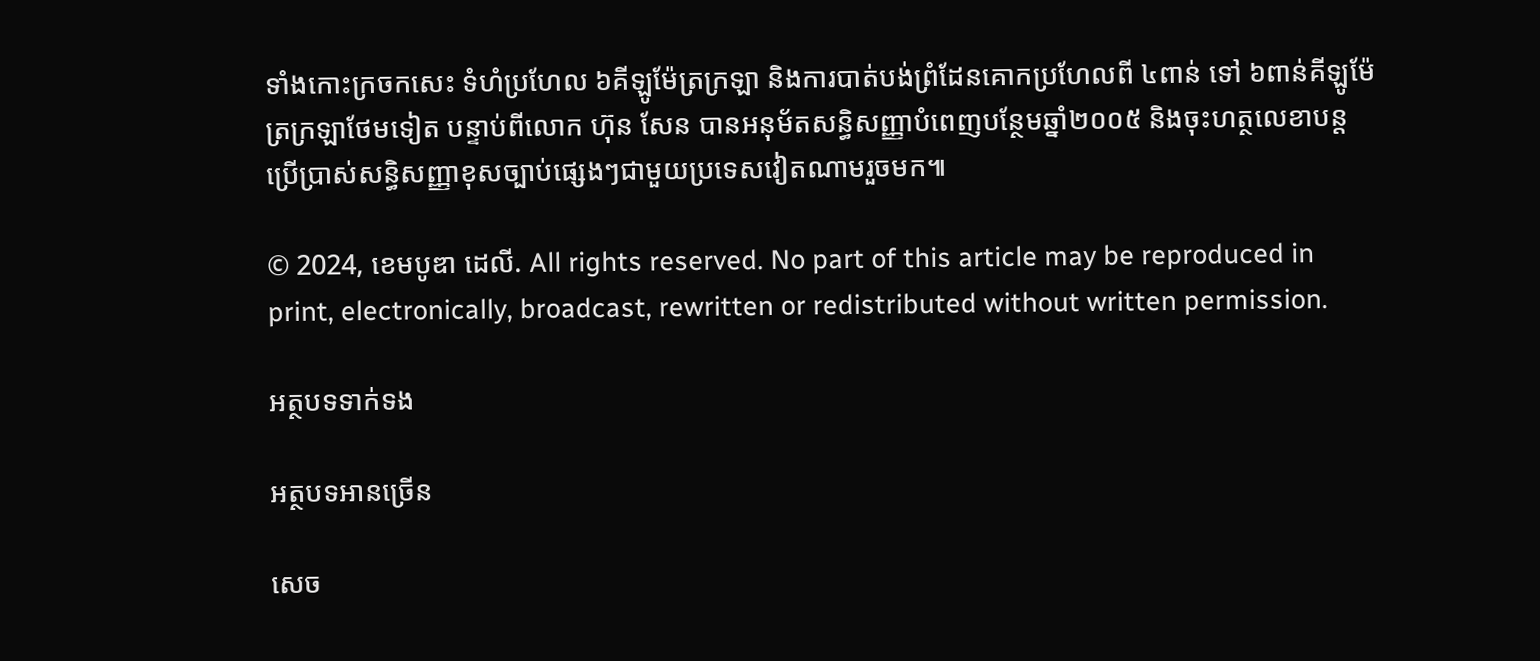ទាំងកោះក្រចកសេះ ទំហំប្រហែល ៦គីឡូម៉ែត្រក្រឡា និងការបាត់បង់ព្រំដែនគោកប្រហែលពី ៤ពាន់ ទៅ ៦ពាន់គីឡូម៉ែត្រក្រឡាថែមទៀត បន្ទាប់ពីលោក ហ៊ុន សែន បានអនុម័តសន្ធិសញ្ញាបំពេញបន្ថែមឆ្នាំ២០០៥ និងចុះហត្ថលេខាបន្តប្រើប្រាស់សន្ធិសញ្ញាខុសច្បាប់ផ្សេងៗជាមួយប្រទេសវៀតណាមរួចមក៕

© 2024, ខេមបូឌា ដេលី. All rights reserved. No part of this article may be reproduced in print, electronically, broadcast, rewritten or redistributed without written permission.

អត្ថបទទាក់ទង

អត្ថបទអានច្រើន

សេច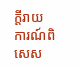ក្ដីរាយការណ៍ពិសេស